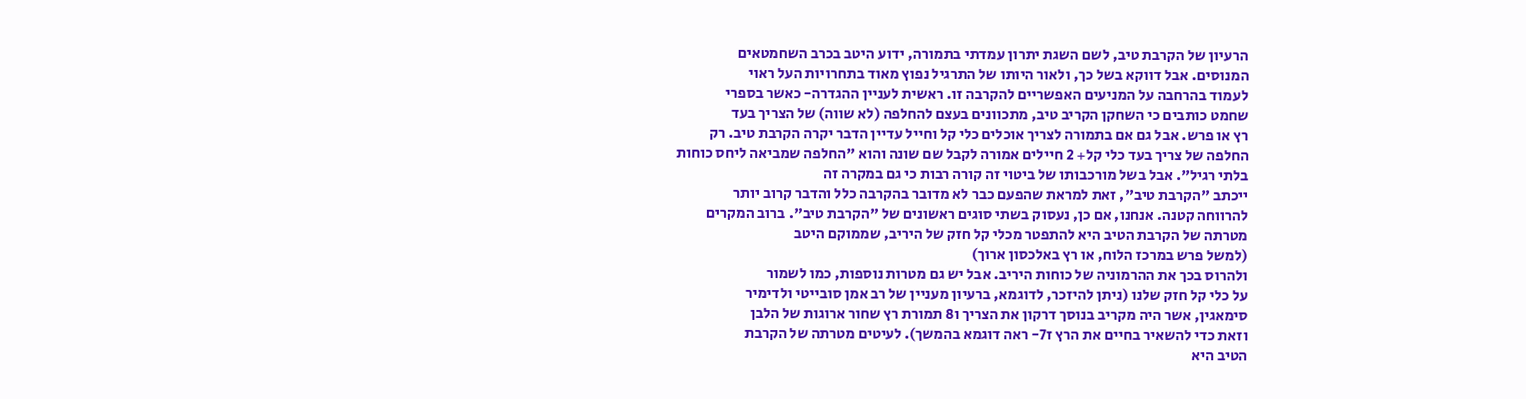הרעיון של הקרבת טיב, לשם השגת יתרון עמדתי בתמורה, ידוע היטב בכרב השחמטאים
המנוסים. אבל דווקא בשל כך, ולאור היותו של התרגיל נפוץ מאוד בתחרויות העל ראוי
לעמוד בהרחבה על המניעים האפשריים להקרבה זו. ראשית לעניין ההגדרה- כאשר בספרי
שחמט כותבים כי השחקן הקריב טיב, מתכוונים בעצם להחלפה (לא שווה) של הצריך בעד
רץ או פרש. אבל גם אם בתמורה לצריך אוכלים כלי קל וחייל עדיין הדבר יקרה הקרבת טיב. רק
החלפה של צריך בעד כלי קל+ 2 חיילים אמורה לקבל שם שונה והוא "החלפה שמביאה ליחס כוחות
בלתי רגיל". אבל בשל מורכבותו של ביטוי זה קורה רבות כי גם במקרה זה
ייכתב "הקרבת טיב", זאת למראת שהפעם כבר לא מדובר בהקרבה כלל והדבר קרוב יותר
להרווחה קטנה. אנחנו, אם כן, נעסוק בשתי סוגים ראשונים של "הקרבת טיב". ברוב המקרים
מטרתה של הקרבת הטיב היא להתפטר מכלי קל חזק של היריב, שממוקם היטב
(למשל פרש במרכז הלוח, או רץ באלכסון ארוך)
ולהרוס בכך את ההרמוניה של כוחות היריב. אבל יש גם מטרות נוספות, כמו לשמור
על כלי קל חזק שלנו (ניתן להיזכר, לדוגמא, ברעיון מעניין של רב אמן סובייטי ולדימיר
סימאגין, אשר היה מקריב בנוסך דרקון את הצריך ו8 תמורת רץ שחור ארוגות של הלבן
וזאת כדי להשאיר בחיים את הרץ ז7- ראה דוגמא בהמשך). לעיטים מטרתה של הקרבת
הטיב היא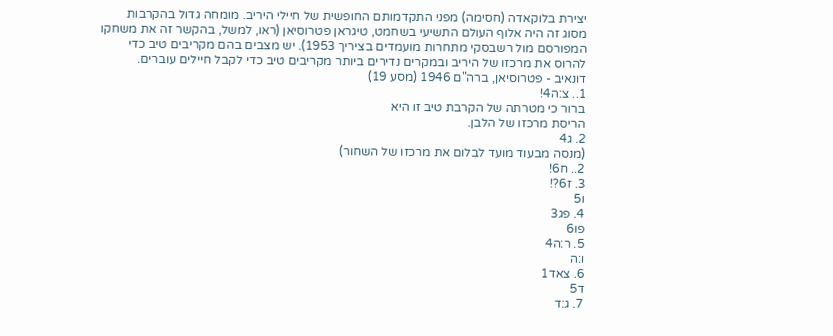יצירת בלוקאדה (חסימה) מפני התקדמותם החופשית של חיילי היריב. מומחה גדול בהקרבות
מסוג זה היה אלוף העולם התשיעי בשחמט, טיגראן פטרוסיאן (ראו, למשל, בהקשר זה את משחקו
המפורסם מול רשבסקי מתחרות מועמדים בציריך 1953). יש מצבים בהם מקריבים טיב כדי
להרוס את מרכזו של היריב ובמקרים נדירים ביותר מקריבים טיב כדי לקבל חיילים עוברים.
דונאיב - פטרוסיאן, ברה"ם 1946 (מסע 19)
1.. צ:ה4!
ברור כי מטרתה של הקרבת טיב זו היא
הריסת מרכזו של הלבן.
2. ג4
(מנסה מבעוד מועד לבלום את מרכזו של השחור)
2.. ח6!
3. ז6?!
ו5
4. פג3
פו6
5. ר:ה4
ו:ה
6. צאד1
ד5
7. ג:ד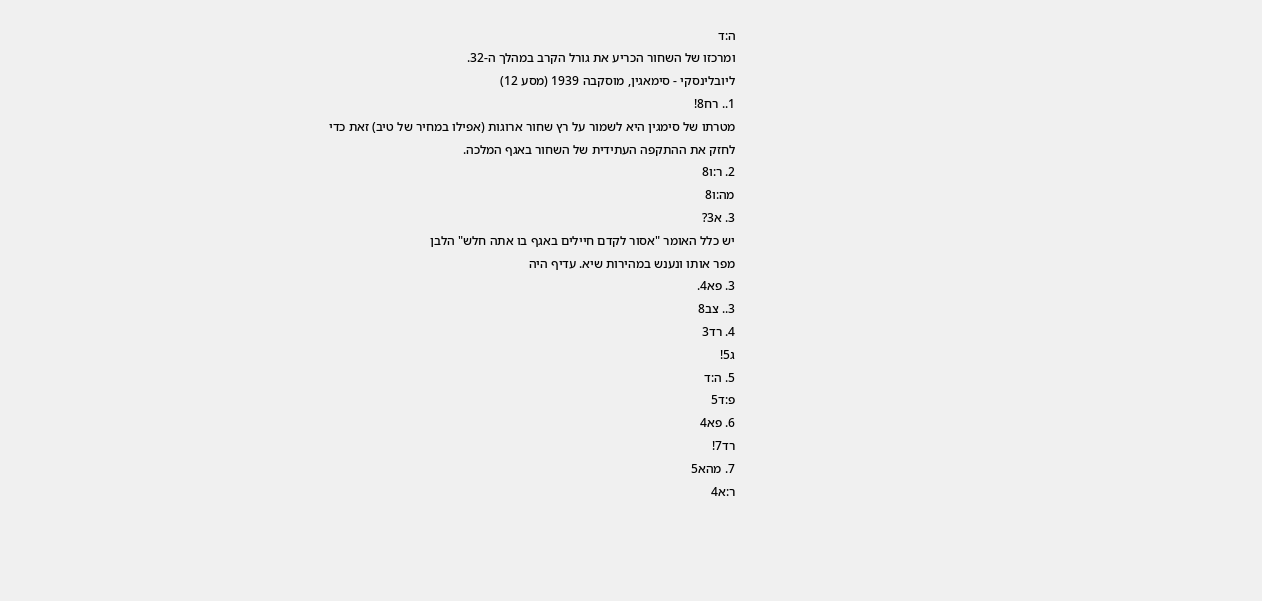ה:ד
ומרכזו של השחור הכריע את גורל הקרב במהלך ה-32.
ליובלינסקי - סימאגין, מוסקבה 1939 (מסע 12)
1.. רח8!
מטרתו של סימגין היא לשמור על רץ שחור ארוגות (אפילו במחיר של טיב) זאת כדי
לחזק את ההתקפה העתידית של השחור באגף המלכה.
2. ר:ו8
מה:ו8
3. א3?
יש כלל האומר "אסור לקדם חיילים באגף בו אתה חלש" הלבן
מפר אותו ונענש במהירות שיא. עדיף היה
3. פא4.
3.. צב8
4. רד3
ג5!
5. ה:ד
פ:ד5
6. פא4
רד7!
7. מהא5
ר:א4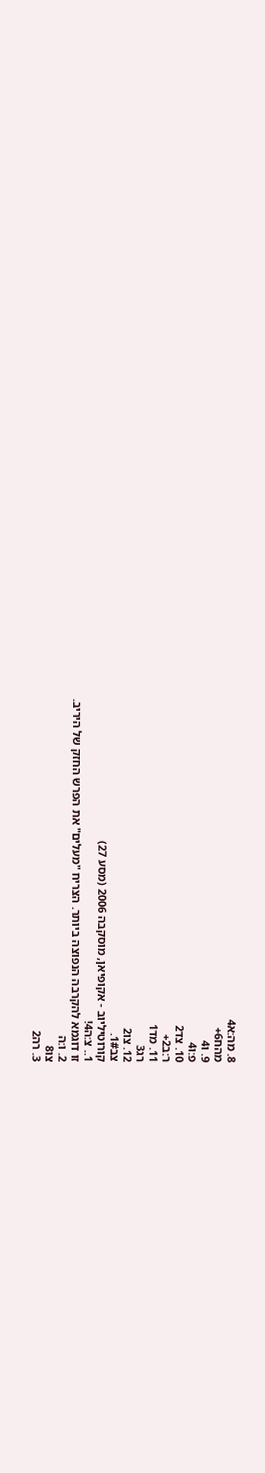8. מה:א4
מהח6+
9. ו4
פ:ו4
10. צד2
ר:ב2+
11. מד1
רג3
12. צו2
צב1#.
קורוטיליוב - אקופיאן, מוסקבה 2006 (מסע 27)
1.. צ:ה4!
זו דוגמא להקרבה הנפוצה ביותר. הצריח "מעלים" את הפרש החזק של היריב.
2. ו:ה
צו8
3. רה2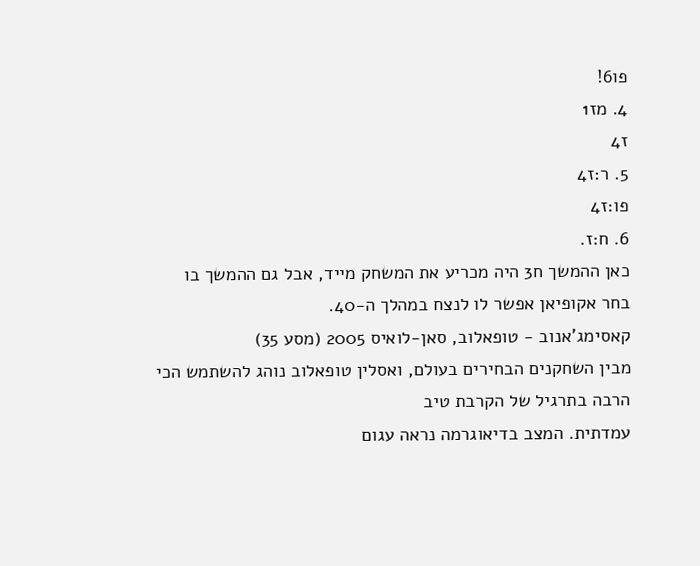פו6!
4. מז1
ז4
5. ר:ז4
פו:ז4
6. ח:ז.
כאן ההמשך ח3 היה מכריע את המשחק מייד, אבל גם ההמשך בו בחר אקופיאן אפשר לו לנצח במהלך ה-40.
קאסימג'אנוב - טופאלוב, סאן-לואיס 2005 (מסע 35)
מבין השחקנים הבחירים בעולם, ואסלין טופאלוב נוהג להשתמש הכי הרבה בתרגיל של הקרבת טיב
עמדתית. המצב בדיאוגרמה נראה עגום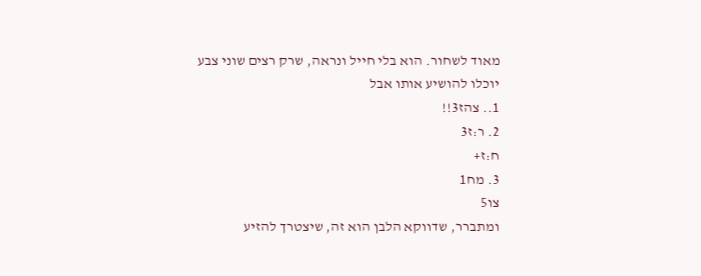מאוד לשחור. הוא בלי חייל ונראה, שרק רצים שוני צבע
יוכלו להושיע אותו אבל
1.. צהז3!!
2. ר:ז3
ח:ז+
3. מח1
צו5
ומתברר, שדווקא הלבן הוא זה, שיצטרך להזיע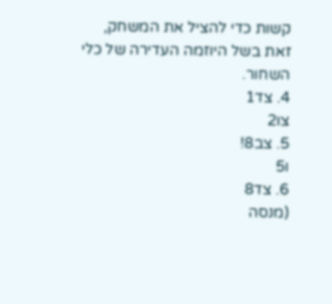קשות כדי להציל את המשחק, זאת בשל היוזמה העדירה של כלי השחור.
4. צד1
צו2
5. צב8!
ו5
6. צד8
(מנסה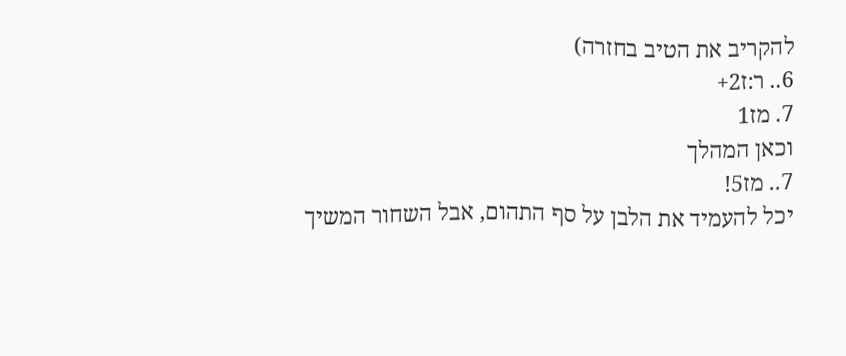להקריב את הטיב בחזרה)
6.. ר:ז2+
7. מז1
וכאן המהלך
7.. מז5!
יכל להעמיד את הלבן על סף התהום, אבל השחור המשיך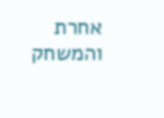אחרת והמשחק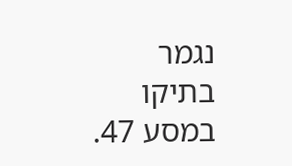נגמר בתיקו במסע 47.